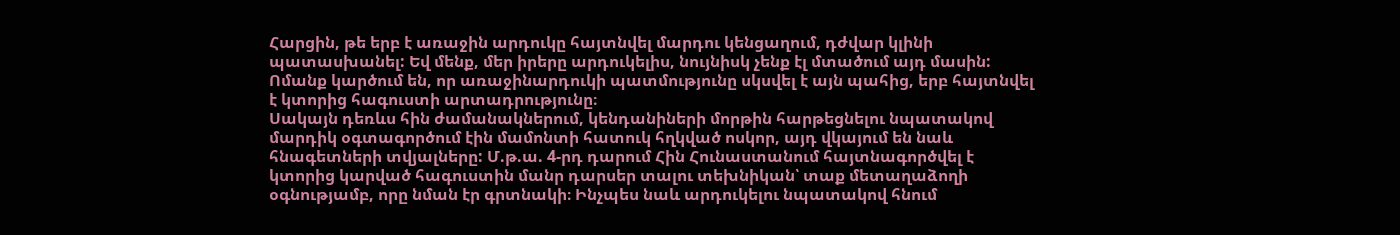Հարցին, թե երբ է առաջին արդուկը հայտնվել մարդու կենցաղում, դժվար կլինի պատասխանել: Եվ մենք, մեր իրերը արդուկելիս, նույնիսկ չենք էլ մտածում այդ մասին: Ոմանք կարծում են, որ առաջինարդուկի պատմությունը սկսվել է այն պահից, երբ հայտնվել է կտորից հագուստի արտադրությունը։
Սակայն դեռևս հին ժամանակներում, կենդանիների մորթին հարթեցնելու նպատակով մարդիկ օգտագործում էին մամոնտի հատուկ հղկված ոսկոր, այդ վկայում են նաև հնագետների տվյալները: Մ.թ.ա. 4-րդ դարում Հին Հունաստանում հայտնագործվել է կտորից կարված հագուստին մանր դարսեր տալու տեխնիկան՝ տաք մետաղաձողի օգնությամբ, որը նման էր գրտնակի։ Ինչպես նաև արդուկելու նպատակով հնում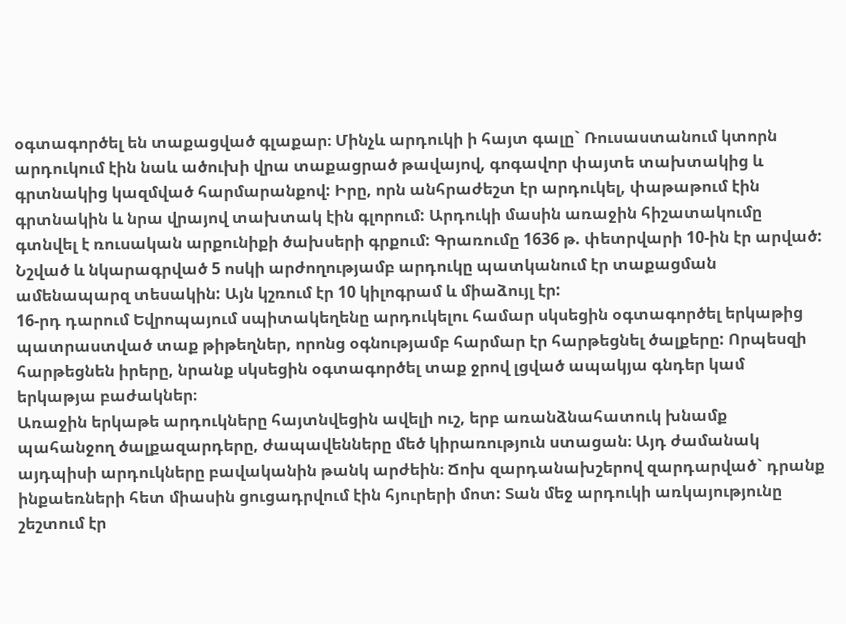օգտագործել են տաքացված գլաքար։ Մինչև արդուկի ի հայտ գալը` Ռուսաստանում կտորն արդուկում էին նաև ածուխի վրա տաքացրած թավայով, գոգավոր փայտե տախտակից և գրտնակից կազմված հարմարանքով: Իրը, որն անհրաժեշտ էր արդուկել, փաթաթում էին գրտնակին և նրա վրայով տախտակ էին գլորում: Արդուկի մասին առաջին հիշատակումը գտնվել է ռուսական արքունիքի ծախսերի գրքում: Գրառումը 1636 թ. փետրվարի 10-ին էր արված: Նշված և նկարագրված 5 ոսկի արժողությամբ արդուկը պատկանում էր տաքացման ամենապարզ տեսակին: Այն կշռում էր 10 կիլոգրամ և միաձույլ էր:
16-րդ դարում Եվրոպայում սպիտակեղենը արդուկելու համար սկսեցին օգտագործել երկաթից պատրաստված տաք թիթեղներ, որոնց օգնությամբ հարմար էր հարթեցնել ծալքերը: Որպեսզի հարթեցնեն իրերը, նրանք սկսեցին օգտագործել տաք ջրով լցված ապակյա գնդեր կամ երկաթյա բաժակներ։
Առաջին երկաթե արդուկները հայտնվեցին ավելի ուշ, երբ առանձնահատուկ խնամք պահանջող ծալքազարդերը, ժապավենները մեծ կիրառություն ստացան։ Այդ ժամանակ այդպիսի արդուկները բավականին թանկ արժեին։ Ճոխ զարդանախշերով զարդարված` դրանք ինքաեռների հետ միասին ցուցադրվում էին հյուրերի մոտ: Տան մեջ արդուկի առկայությունը շեշտում էր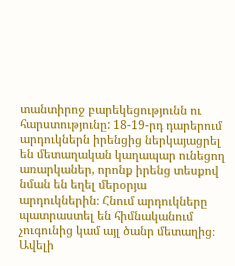տանտիրոջ բարեկեցությունն ու հարստությունը: 18-19-րդ դարերում արդուկներն իրենցից ներկայացրել են մետաղական կաղապար ունեցող առարկաներ, որոնք իրենց տեսքով նման են եղել մերօրյա արդուկներին։ Հնում արդուկները պատրաստել են հիմնականում չուգունից կամ այլ ծանր մետաղից։ Ավելի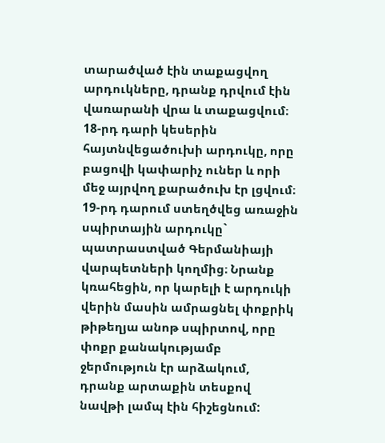տարածված էին տաքացվող արդուկները, դրանք դրվում էին վառարանի վրա և տաքացվում։ 18-րդ դարի կեսերին հայտնվեցածուխի արդուկը, որը բացովի կափարիչ ուներ և որի մեջ այրվող քարածուխ էր լցվում։
19-րդ դարում ստեղծվեց առաջին սպիրտային արդուկը` պատրաստված Գերմանիայի վարպետների կողմից։ Նրանք կռահեցին, որ կարելի է արդուկի վերին մասին ամրացնել փոքրիկ թիթեղյա անոթ սպիրտով, որը փոքր քանակությամբ ջերմություն էր արձակում, դրանք արտաքին տեսքով նավթի լամպ էին հիշեցնում: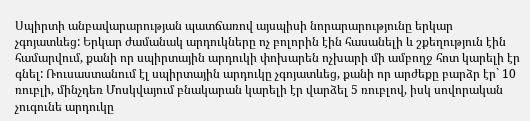Սպիրտի անբավարարության պատճառով այսպիսի նորարարությունը երկար չգոյատևեց: Երկար ժամանակ արդուկները ոչ բոլորին էին հասանելի և շքեղություն էին համարվում, քանի որ սպիրտային արդուկի փոխարեն ոչխարի մի ամբողջ հոտ կարելի էր գնել: Ռուսաստանում էլ սպիրտային արդուկը չգոյատևեց, քանի որ արժեքը բարձր էր` 10 ռուբլի, մինչդեռ Մոսկվայում բնակարան կարելի էր վարձել 5 ռուբլով, իսկ սովորական չուգունե արդուկը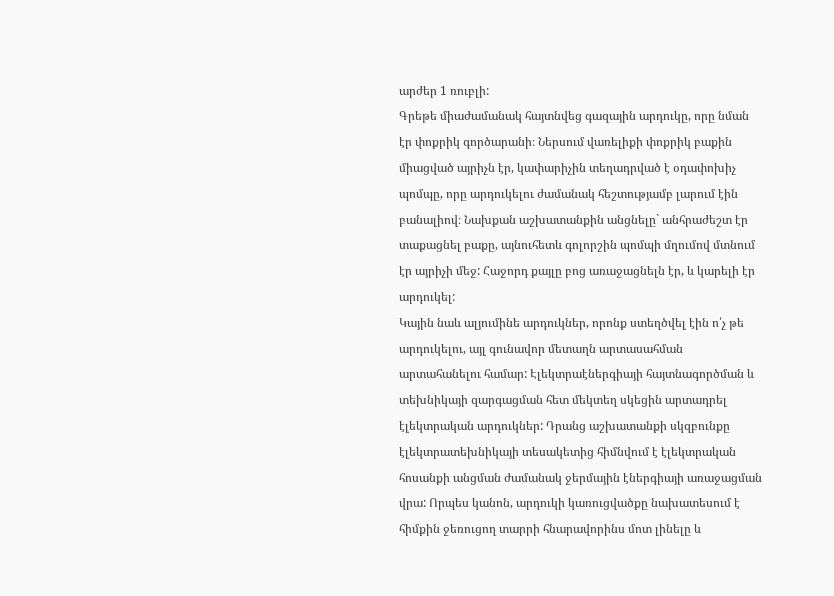արժեր 1 ռուբլի:
Գրեթե միաժամանակ հայտնվեց գազային արդուկը, որը նման էր փոքրիկ գործարանի։ Ներսում վառելիքի փոքրիկ բաքին միացված այրիչն էր, կափարիչին տեղադրված է օդափոխիչ պոմպը, որը արդուկելու ժամանակ հեշտությամբ լարում էին բանալիով։ Նախքան աշխատանքին անցնելը` անհրաժեշտ էր տաքացնել բաքը, այնուհետև գոլորշին պոմպի մղումով մտնում էր այրիչի մեջ: Հաջորդ քայլը բոց առաջացնելն էր, և կարելի էր արդուկել:
Կային նաև ալյումինե արդուկներ, որոնք ստեղծվել էին ո՛չ թե արդուկելու, այլ գունավոր մետաղն արտասահման արտահանելու համար: Էլեկտրաէներգիայի հայտնագործման և տեխնիկայի զարգացման հետ մեկտեղ սկեցին արտադրել էլեկտրական արդուկներ: Դրանց աշխատանքի սկզբունքը էլեկտրատեխնիկայի տեսակետից հիմնվում է էլեկտրական հոսանքի անցման ժամանակ ջերմային էներգիայի առաջացման վրա: Որպես կանոն, արդուկի կառուցվածքը նախատեսում է հիմքին ջեռուցող տարրի հնարավորինս մոտ լինելը և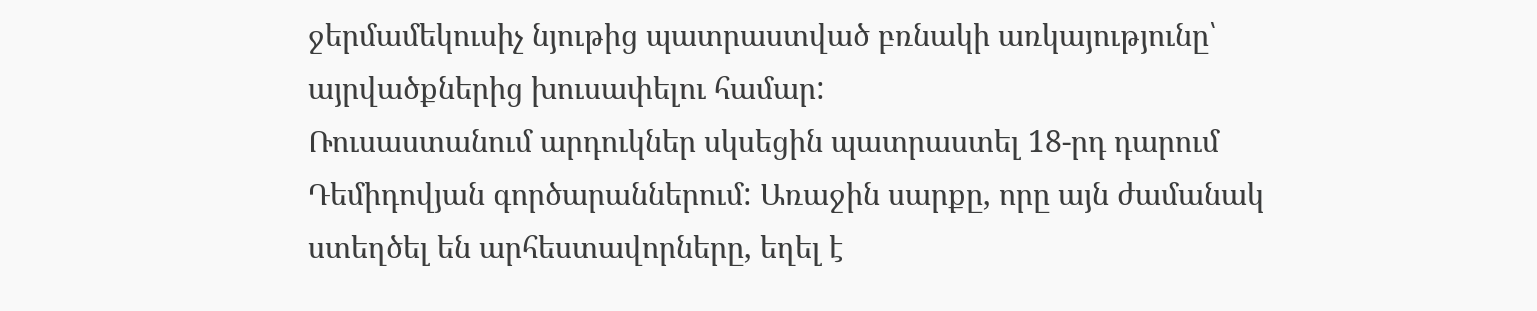ջերմամեկուսիչ նյութից պատրաստված բռնակի առկայությունը՝ այրվածքներից խուսափելու համար:
Ռուսաստանում արդուկներ սկսեցին պատրաստել 18-րդ դարում Դեմիդովյան գործարաններում: Առաջին սարքը, որը այն ժամանակ ստեղծել են արհեստավորները, եղել է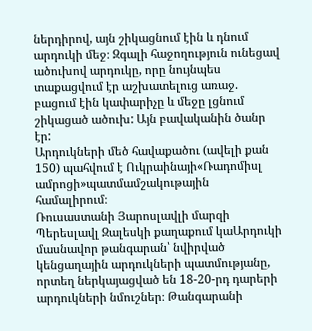ներդիրով, այն շիկացնում էին և դնում արդուկի մեջ։ Զգալի հաջողություն ունեցավ ածուխով արդուկը, որը նույնպես տաքացվում էր աշխատելուց առաջ. բացում էին կափարիչը և մեջը լցնում շիկացած ածուխ: Այն բավականին ծանր էր:
Արդուկների մեծ հավաքածու (ավելի քան 150) պահվում է Ուկրաինայի«Ռադոմիսլ ամրոցի»պատմամշակութային համալիրում։
Ռուսաստանի Յարոսլավլի մարզի Պերեսլավլ Զալեսկի քաղաքում կաԱրդուկի մասնավոր թանգարան՝ նվիրված կենցաղային արդուկների պատմությանը, որտեղ ներկայացված են 18-20-րդ դարերի արդուկների նմուշներ։ Թանգարանի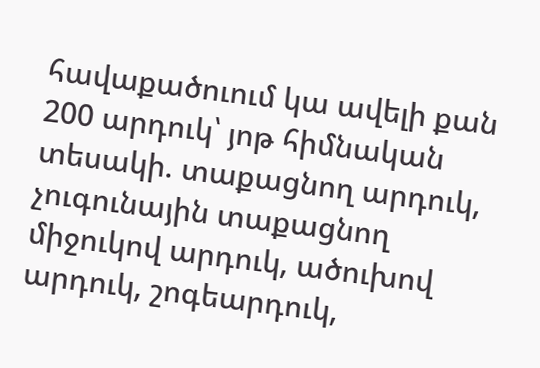հավաքածուում կա ավելի քան 200 արդուկ՝ յոթ հիմնական տեսակի. տաքացնող արդուկ, չուգունային տաքացնող միջուկով արդուկ, ածուխով արդուկ, շոգեարդուկ,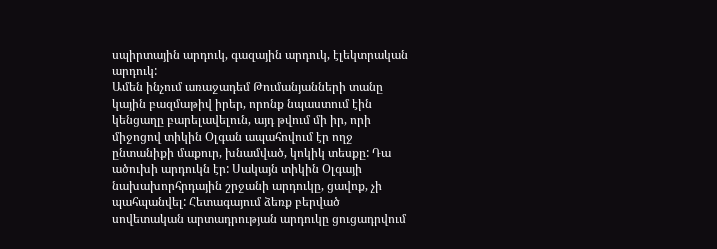սպիրտային արդուկ, գազային արդուկ, էլեկտրական արդուկ:
Ամեն ինչում առաջադեմ Թումանյանների տանը կային բազմաթիվ իրեր, որոնք նպաստում էին կենցաղը բարելավելուն, այդ թվում մի իր, որի միջոցով տիկին Օլգան ապահովում էր ողջ ընտանիքի մաքուր, խնամված, կոկիկ տեսքը: Դա ածուխի արդուկն էր: Սակայն տիկին Օլգայի նախախորհրդային շրջանի արդուկը, ցավոք, չի պահպանվել: Հետագայում ձեռք բերված սովետական արտադրության արդուկը ցուցադրվում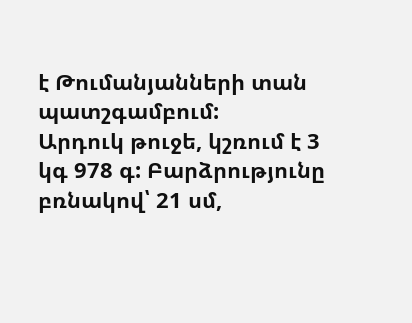է Թումանյանների տան պատշգամբում:
Արդուկ թուջե, կշռում է 3 կգ 978 գ: Բարձրությունը բռնակով՝ 21 սմ,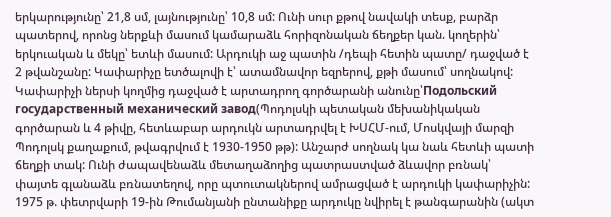երկարությունը՝ 21,8 սմ, լայնությունը՝ 10,8 սմ: Ունի սուր քթով նավակի տեսք, բարձր պատերով, որոնց ներքևի մասում կամարաձև հորիզոնական ճեղքեր կան. կողերին՝ երկուական և մեկը՝ ետևի մասում: Արդուկի աջ պատին /դեպի հետին պատը/ դաջված է 2 թվանշանը: Կափարիչը ետծալովի է՝ ատամնավոր եզրերով, քթի մասում՝ սողնակով: Կափարիչի ներսի կողմից դաջված է արտադրող գործարանի անունը՝Подольский государственный механический завод(Պոդոլսկի պետական մեխանիկական գործարան և 4 թիվը, հետևաբար արդուկն արտադրվել է ԽՍՀՄ-ում, Մոսկվայի մարզի Պոդոլսկ քաղաքում, թվագրվում է 1930-1950 թթ): Անշարժ սողնակ կա նաև հետևի պատի ճեղքի տակ: Ունի ժապավենաձև մետաղաձողից պատրաստված ձևավոր բռնակ՝ փայտե գլանաձև բռնատեղով, որը պտուտակներով ամրացված է արդուկի կափարիչին:
1975 թ. փետրվարի 19-ին Թումանյանի ընտանիքը արդուկը նվիրել է թանգարանին (ակտ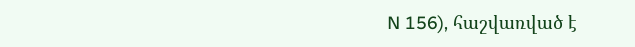N 156), հաշվառված է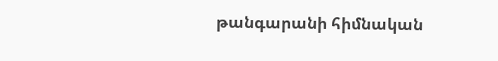թանգարանի հիմնական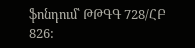ֆոնդում՝ ԹԹԳԳ 728/ՀԲ 826: